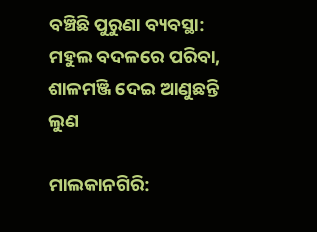ବଞ୍ଚିଛି ପୁରୁଣା ବ୍ୟବସ୍ଥା: ମହୁଲ ବଦଳରେ ପରିବା, ଶାଳମଞ୍ଜି ଦେଇ ଆଣୁଛନ୍ତି ଲୁଣ

ମାଲକାନଗିରି: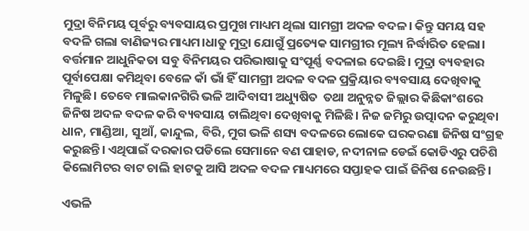ମୁଦ୍ରା ବିନିମୟ ପୂର୍ବରୁ ବ୍ୟବସାୟର ପ୍ରମୁଖ ମାଧ୍ୟମ ଥିଲା ସାମଗ୍ରୀ ଅଦଳ ବଦଳ। କିନ୍ତୁ ସମୟ ସହ ବଦଳି ଗଲା ବାଣିଜ୍ୟର ମାଧ୍ୟମ।ଧାତୁ ମୁଦ୍ରା ଯୋଗୁଁ ପ୍ରତ୍ୟେକ ସାମଗ୍ରୀର ମୂଲ୍ୟ ନିର୍ଦ୍ଧାରିତ ହେଲା। ବର୍ତ୍ତମାନ ଆଧୁନିକତା ସବୁ ବିନିମୟର ପରିଭାଷାକୁ ସଂପୂର୍ଣ୍ଣ ବଦଳାଇ ଦେଇଛି। ମୁଦ୍ରା ବ୍ୟବହାର ପୂର୍ବାପେକ୍ଷା କମିଥିବା ବେଳେ କାଁ ଭାଁ ହିଁ ସାମଗ୍ରୀ ଅଦଳ ବଦଳ ପ୍ରକ୍ରିୟାର ବ୍ୟବସାୟ ଦେଖିବାକୁ ମିଳୁଛି। ତେବେ ମାଲକାନଗିରି ଭଳି ଆଦିବାସୀ ଅଧ୍ୟୁଷିତ  ତଥା ଅନୁନ୍ନତ ଜିଲ୍ଲାର କିଛିକାଂଶରେ ଜିନିଷ ଅଦଳ ବଦଳ କରି ବ୍ୟବସାୟ ଚାଲିଥିବା ଦେଖିବାକୁ ମିଳିଛି। ନିଜ ଜମିରୁ ଉତ୍ପାଦନ କରୁଥିବା ଧାନ, ମାଣ୍ଡିଆ, ସୁଆଁ, କାନ୍ଦୁଲ, ବିରି, ମୁଗ ଭଳି ଶସ୍ୟ ବଦଳରେ ଲୋକେ ଘରକରଣା ଜିନିଷ ସଂଗ୍ରହ କରୁଛନ୍ତି। ଏଥିପାଇଁ ଦରକାର ପଡିଲେ ସେମାନେ ବଣ ପାହାଡ, ନଦୀନାଳ ଡେଇଁ କୋଡିଏରୁ ପଚିଶି କିଲୋମିଟର ବାଟ ଚାଲି ହାଟକୁ ଆସି ଅଦଳ ବଦଳ ମାଧ୍ୟମରେ ସପ୍ତାହକ ପାଇଁ ଜିନିଷ ନେଉଛନ୍ତି।

ଏଭଳି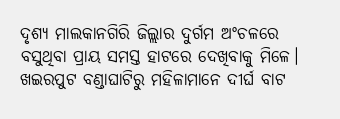ଦୃଶ୍ୟ ମାଲକାନଗିରି ଜିଲ୍ଲାର ଦୁର୍ଗମ ଅଂଚଳରେ ବସୁଥିବା ପ୍ରାୟ ସମସ୍ତ ହାଟରେ ଦେଖିବାକୁ ମିଳେ। ଖଇରପୁଟ ବଣ୍ଡାଘାଟିରୁ ମହିଳାମାନେ ଦୀର୍ଘ ବାଟ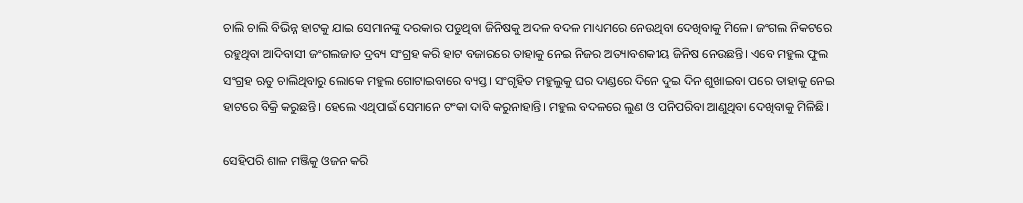ଚାଲି ଚାଲି ବିଭିନ୍ନ ହାଟକୁ ଯାଇ ସେମାନଙ୍କୁ ଦରକାର ପଡୁଥିବା ଜିନିଷକୁ ଅଦଳ ବଦଳ ମାଧ୍ୟମରେ ନେଉଥିବା ଦେଖିବାକୁ ମିଳେ। ଜଂଗଲ ନିକଟରେ ରହୁଥିବା ଆଦିବାସୀ ଜଂଗଲଜାତ ଦ୍ରବ୍ୟ ସଂଗ୍ରହ କରି ହାଟ ବଜାରରେ ତାହାକୁ ନେଇ ନିଜର ଅତ୍ୟାବଶକୀୟ ଜିନିଷ ନେଉଛନ୍ତି। ଏବେ ମହୁଲ ଫୁଲ ସଂଗ୍ରହ ଋତୁ ଚାଲିଥିବାରୁ ଲୋକେ ମହୁଲ ଗୋଟାଇବାରେ ବ୍ୟସ୍ତ। ସଂଗୃହିତ ମହୁଲୁକୁ ଘର ଦାଣ୍ଡରେ ଦିନେ ଦୁଇ ଦିନ ଶୁଖାଇବା ପରେ ତାହାକୁ ନେଇ ହାଟରେ ବିକ୍ରି କରୁଛନ୍ତି। ହେଲେ ଏଥିପାଇଁ ସେମାନେ ଟଂକା ଦାବି କରୁନାହାନ୍ତି। ମହୁଲ ବଦଳରେ ଲୁଣ ଓ ପନିପରିବା ଆଣୁଥିବା ଦେଖିବାକୁ ମିଳିଛି।

ସେହିପରି ଶାଳ ମଞ୍ଜିକୁ ଓଜନ କରି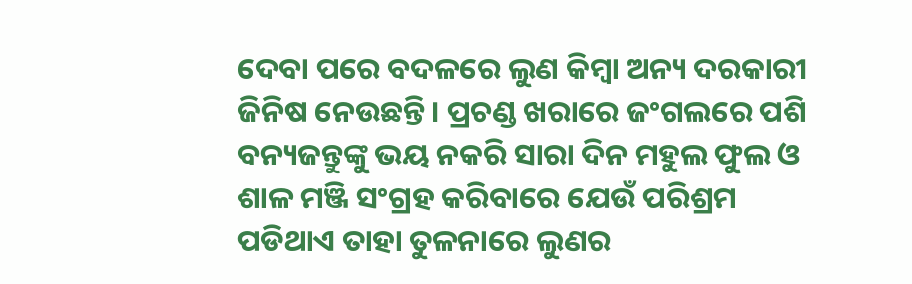ଦେବା ପରେ ବଦଳରେ ଲୁଣ କିମ୍ବା ଅନ୍ୟ ଦରକାରୀ ଜିନିଷ ନେଉଛନ୍ତି। ପ୍ରଚଣ୍ଡ ଖରାରେ ଜଂଗଲରେ ପଶି ବନ୍ୟଜନ୍ତୁଙ୍କୁ ଭୟ ନକରି ସାରା ଦିନ ମହୁଲ ଫୁଲ ଓ ଶାଳ ମଞ୍ଜି ସଂଗ୍ରହ କରିବାରେ ଯେଉଁ ପରିଶ୍ରମ ପଡିଥାଏ ତାହା ତୁଳନାରେ ଲୁଣର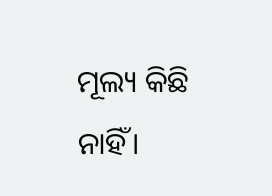ମୂଲ୍ୟ କିଛି ନାହିଁ।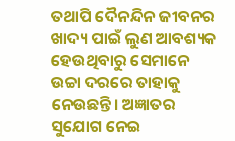ତଥାପି ଦୈନନ୍ଦିନ ଜୀବନର ଖାଦ୍ୟ ପାଇଁ ଲୁଣ ଆବଶ୍ୟକ ହେଉଥିବାରୁ ସେମାନେ ଉଚ୍ଚା ଦରରେ ତାହାକୁ ନେଉଛନ୍ତି। ଅଜ୍ଞାତର ସୁଯୋଗ ନେଇ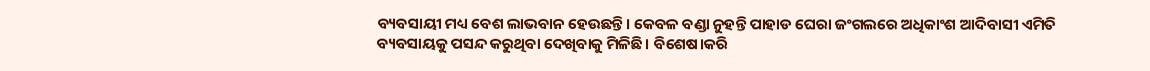ବ୍ୟବସାୟୀ ମଧ୍ୟ ବେଶ ଲାଭବାନ ହେଉଛନ୍ତି। କେବଳ ବଣ୍ଡା ନୁହନ୍ତି ପାହାଡ ଘେରା ଜଂଗଲରେ ଅଧିକାଂଶ ଆଦିବାସୀ ଏମିତି ବ୍ୟବସାୟକୁ ପସନ୍ଦ କରୁଥିବା ଦେଖିବାକୁ ମିଳିଛି। ବିଶେଷ।କରି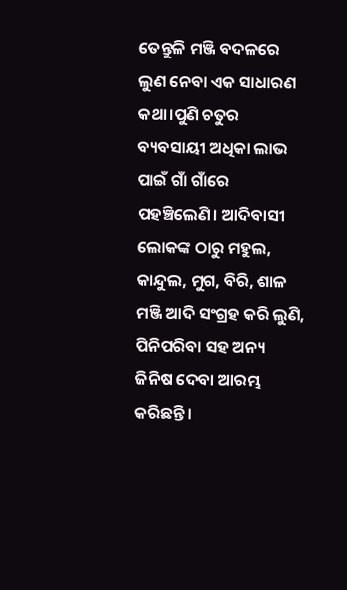ତେନ୍ତୁଳି ମଞ୍ଜି ବଦଳରେ ଲୁଣ ନେବା ଏକ ସାଧାରଣ କଥା।ପୁଣି ଚତୁର ବ୍ୟବସାୟୀ ଅଧିକା ଲାଭ ପାଇଁ ଗାଁ ଗାଁରେ ପହଞ୍ଚିଲେଣି। ଆଦିବାସୀ ଲୋକଙ୍କ ଠାରୁ ମହୁଲ, କାନ୍ଦୁଲ, ମୁଗ, ବିରି, ଶାଳ ମଞ୍ଜି ଆଦି ସଂଗ୍ରହ କରି ଲୁଣି, ପିନିପରିବା ସହ ଅନ୍ୟ ଜିନିଷ ଦେବା ଆରମ୍ଭ କରିଛନ୍ତି।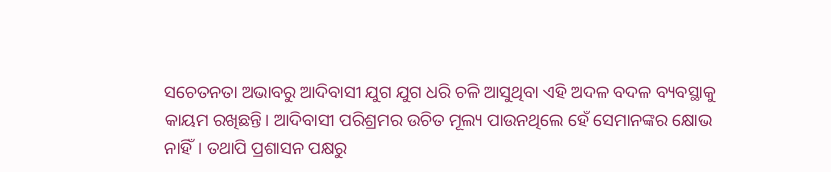ସଚେତନତା ଅଭାବରୁ ଆଦିବାସୀ ଯୁଗ ଯୁଗ ଧରି ଚଳି ଆସୁଥିବା ଏହି ଅଦଳ ବଦଳ ବ୍ୟବସ୍ଥାକୁ କାୟମ ରଖିଛନ୍ତି। ଆଦିବାସୀ ପରିଶ୍ରମର ଉଚିତ ମୂଲ୍ୟ ପାଉନଥିଲେ ହେଁ ସେମାନଙ୍କର କ୍ଷୋଭ ନାହିଁ। ତଥାପି ପ୍ରଶାସନ ପକ୍ଷରୁ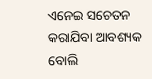ଏନେଇ ସଚେତନ କରାଯିବା ଆବଶ୍ୟକ ବୋଲି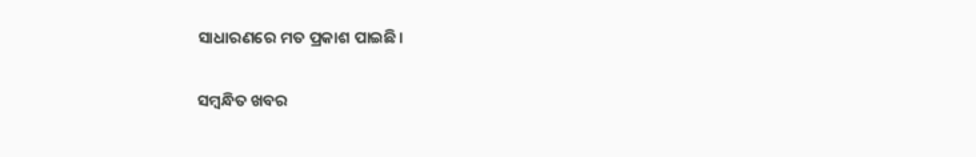ସାଧାରଣରେ ମତ ପ୍ରକାଶ ପାଇଛି।

ସମ୍ବନ୍ଧିତ ଖବର